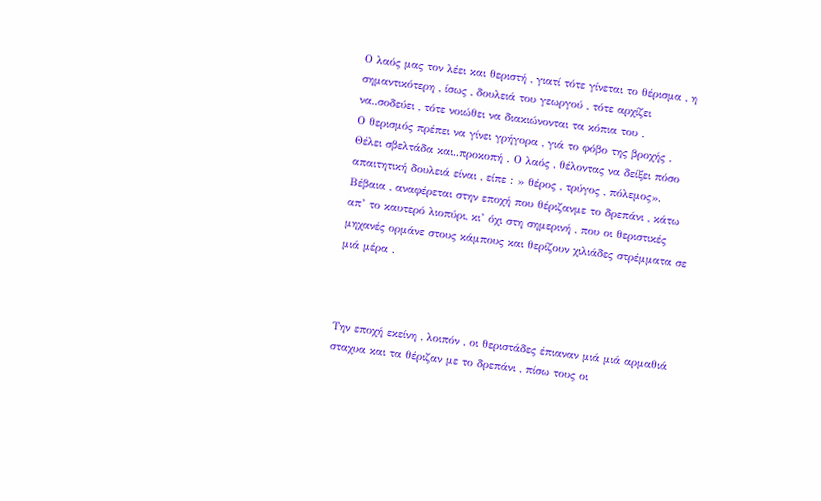Ο λαός μας τον λέει και θεριστή , γιατί τότε γίνεται το θέρισμα , η σημαντικότερη , ίσως , δουλειά του γεωργού , τότε αρχίζει να..σοδεύει , τότε νοιώθει να διακιώνονται τα κόπια του .
Ο θερισμός πρέπει να γίνει γρήγορα , γιά το φόβο της βροχής . Θέλει σβελτάδα και..προκοπή . Ο λαός , θέλοντας να δείξει πόσο απαιτητική δουλειά είναι , είπε : » θέρος , τρύγος , πόλεμος». Βέβαια , αναφέρεται στην εποχή που θέριζανμε το δρεπάνι , κάτω απ’ το καυτερό λιοπύρι, κι’ όχι στη σημερινή , που οι θεριστικές μηχανές ορμάνε στους κάμπους και θερίζουν χιλιάδες στρέμματα σε μιά μέρα .



Την εποχή εκείνη , λοιπόν , οι θεριστάδες έπιαναν μιά μιά αρμαθιά σταχυα και τα θέριζαν με το δρεπάνι , πίσω τους οι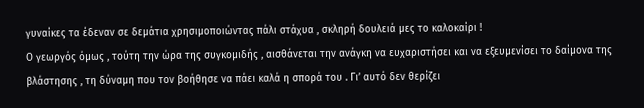γυναίκες τα έδεναν σε δεμάτια χρησιμοποιώντας πάλι στάχυα , σκληρή δουλειά μες το καλοκαίρι !
Ο γεωργός όμως , τούτη την ώρα της συγκομιδής , αισθάνεται την ανάγκη να ευχαριστήσει και να εξευμενίσει το δαίμονα της βλάστησης , τη δύναμη που τον βοήθησε να πάει καλά η σπορά του . Γι’ αυτό δεν θερίζει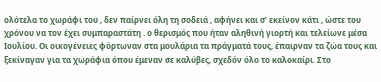ολότελα το χωράφι του , δεν παίρνει όλη τη σοδειά , αφήνει και σ’ εκείνον κάτι , ώστε του χρόνου να τον έχει συμπαραστάτη . ο θερισμός που ήταν αληθινή γιορτή και τελείωνε μέσα Ιουλίου. Οι οικογένειες φόρτωναν στα μουλάρια τα πράγματά τους, έπαιρναν τα ζώα τους και ξεκίναγαν για τα χωράφια όπου έμεναν σε καλύβες, σχεδόν όλο το καλοκαίρι. Στο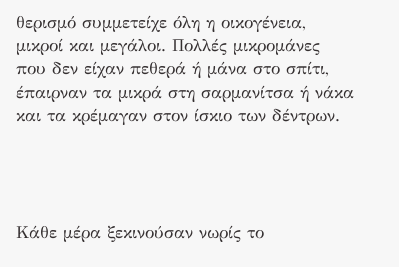θερισμό συμμετείχε όλη η οικογένεια, μικροί και μεγάλοι. Πολλές μικρομάνες που δεν είχαν πεθερά ή μάνα στο σπίτι, έπαιρναν τα μικρά στη σαρμανίτσα ή νάκα και τα κρέμαγαν στον ίσκιο των δέντρων.




Κάθε μέρα ξεκινούσαν νωρίς το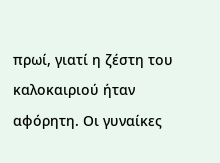πρωί, γιατί η ζέστη του καλοκαιριού ήταν αφόρητη. Οι γυναίκες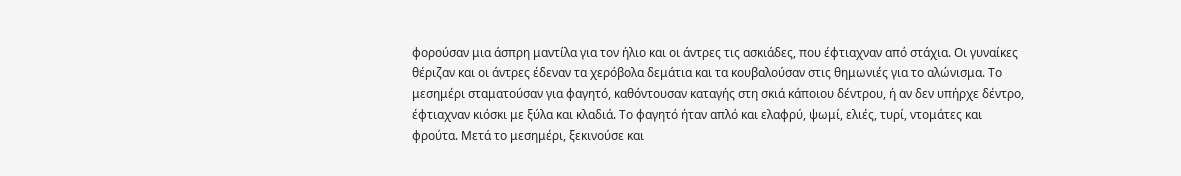φορούσαν μια άσπρη μαντίλα για τον ήλιο και οι άντρες τις ασκιάδες, που έφτιαχναν από στάχια. Οι γυναίκες θέριζαν και οι άντρες έδεναν τα χερόβολα δεμάτια και τα κουβαλούσαν στις θημωνιές για το αλώνισμα. Το μεσημέρι σταματούσαν για φαγητό, καθόντουσαν καταγής στη σκιά κάποιου δέντρου, ή αν δεν υπήρχε δέντρο, έφτιαχναν κιόσκι με ξύλα και κλαδιά. Το φαγητό ήταν απλό και ελαφρύ, ψωμί, ελιές, τυρί, ντομάτες και φρούτα. Μετά το μεσημέρι, ξεκινούσε και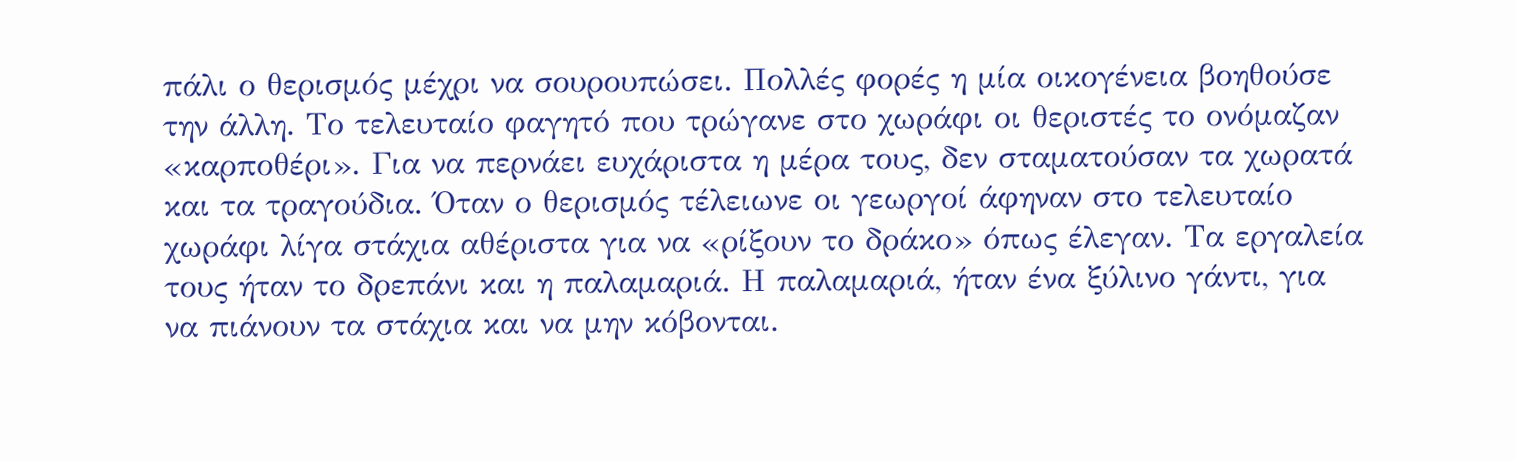πάλι ο θερισμός μέχρι να σουρουπώσει. Πολλές φορές η μία οικογένεια βοηθούσε την άλλη. Το τελευταίο φαγητό που τρώγανε στο χωράφι οι θεριστές το ονόμαζαν «καρποθέρι». Για να περνάει ευχάριστα η μέρα τους, δεν σταματούσαν τα χωρατά και τα τραγούδια. Όταν ο θερισμός τέλειωνε οι γεωργοί άφηναν στο τελευταίο χωράφι λίγα στάχια αθέριστα για να «ρίξουν το δράκο» όπως έλεγαν. Τα εργαλεία τους ήταν το δρεπάνι και η παλαμαριά. Η παλαμαριά, ήταν ένα ξύλινο γάντι, για να πιάνουν τα στάχια και να μην κόβονται.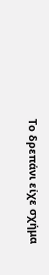Το δρεπάνι είχε σχήμα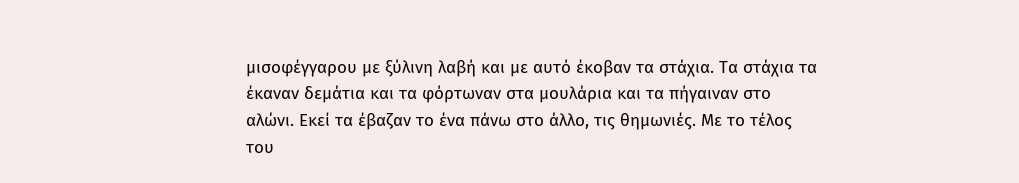μισοφέγγαρου με ξύλινη λαβή και με αυτό έκοβαν τα στάχια. Τα στάχια τα έκαναν δεμάτια και τα φόρτωναν στα μουλάρια και τα πήγαιναν στο αλώνι. Εκεί τα έβαζαν το ένα πάνω στο άλλο, τις θημωνιές. Με το τέλος του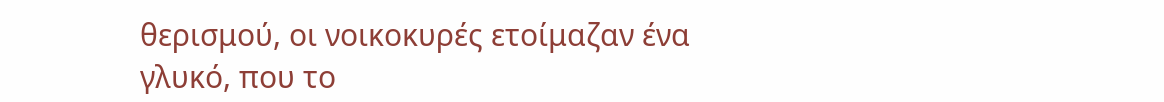θερισμού, οι νοικοκυρές ετοίμαζαν ένα γλυκό, που το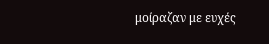μοίραζαν με ευχές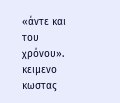«άντε και του χρόνου».
κειμενο κωστας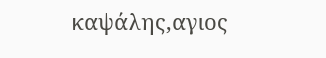καψάλης,αγιος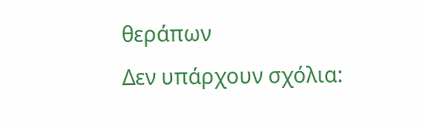θεράπων
Δεν υπάρχουν σχόλια: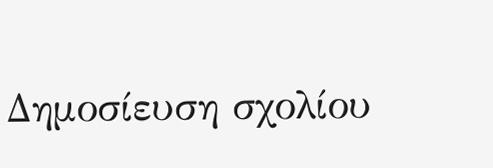Δημοσίευση σχολίου